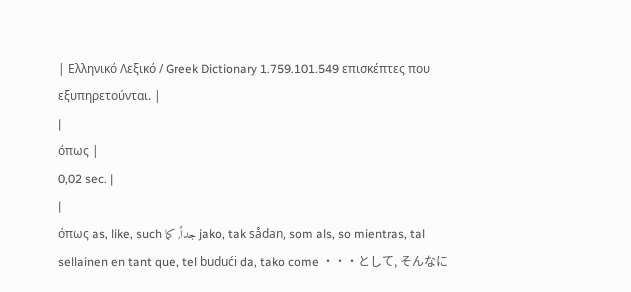| Ελληνικό Λεξικό / Greek Dictionary 1.759.101.549 επισκέπτες που εξυπηρετούνται. |
|
όπως |
0,02 sec. |
|
όπως as, like, such جداً, كما jako, tak sådan, som als, so mientras, tal sellainen en tant que, tel budući da, tako come ・・・として, そんなに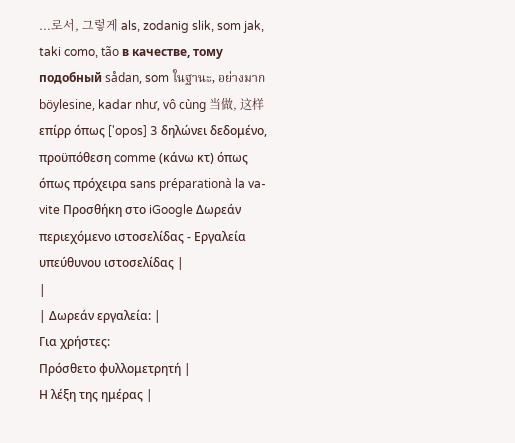...로서, 그렇게 als, zodanig slik, som jak, taki como, tão в качестве, тому подобный sådan, som ในฐานะ, อย่างมาก böylesine, kadar như, vô cùng 当做, 这样 επίρρ όπως ['opos] 3 δηλώνει δεδομένο, προϋπόθεση comme (κάνω κτ) όπως όπως πρόχειρα sans préparationà la va-vite Προσθήκη στο iGoogle Δωρεάν περιεχόμενο ιστοσελίδας - Εργαλεία υπεύθυνου ιστοσελίδας |
|
| Δωρεάν εργαλεία: |
Για χρήστες:
Πρόσθετο φυλλομετρητή |
Η λέξη της ημέρας |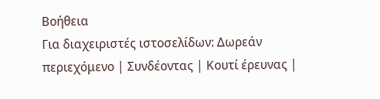Βοήθεια
Για διαχειριστές ιστοσελίδων: Δωρεάν περιεχόμενο | Συνδέοντας | Κουτί έρευνας |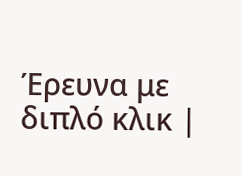Έρευνα με διπλό κλικ |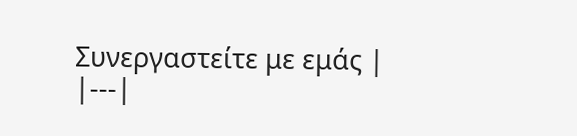Συνεργαστείτε με εμάς |
|---|